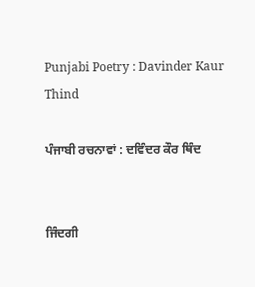Punjabi Poetry : Davinder Kaur Thind

ਪੰਜਾਬੀ ਰਚਨਾਵਾਂ : ਦਵਿੰਦਰ ਕੌਰ ਥਿੰਦ


ਜਿੰਦਗੀ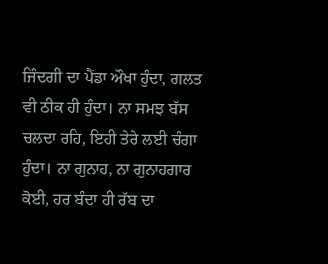ਜਿੰਦਗੀ ਦਾ ਪੈਂਡਾ ਔਖਾ ਹੁੰਦਾ, ਗਲਤ ਵੀ ਠੀਕ ਹੀ ਹੁੰਦਾ। ਨਾ ਸਮਝ ਬੱਸ ਚਲਦਾ ਰਹਿ, ਇਹੀ ਤੇਰੇ ਲਈ ਚੰਗਾ ਹੁੰਦਾ। ਨਾ ਗੁਨਾਹ, ਨਾ ਗੁਨਾਹਗਾਰ ਕੋਈ, ਹਰ ਬੰਦਾ ਹੀ ਰੱਬ ਦਾ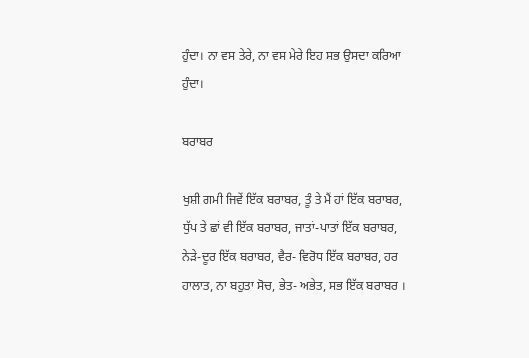ਹੁੰਦਾ। ਨਾ ਵਸ ਤੇਰੇ, ਨਾ ਵਸ ਮੇਰੇ ਇਹ ਸਭ ਉਸਦਾ ਕਰਿਆ ਹੁੰਦਾ।

ਬਰਾਬਰ

ਖੁਸ਼ੀ ਗਮੀ ਜਿਵੇਂ ਇੱਕ ਬਰਾਬਰ, ਤੂੰ ਤੇ ਮੈਂ ਹਾਂ ਇੱਕ ਬਰਾਬਰ, ਧੁੱਪ ਤੇ ਛਾਂ ਵੀ ਇੱਕ ਬਰਾਬਰ, ਜਾਤਾਂ-ਪਾਤਾਂ ਇੱਕ ਬਰਾਬਰ, ਨੇੜੇ-ਦੂਰ ਇੱਕ ਬਰਾਬਰ, ਵੈਰ- ਵਿਰੋਧ ਇੱਕ ਬਰਾਬਰ, ਹਰ ਹਾਲਾਤ, ਨਾ ਬਹੁਤਾ ਸੋਚ, ਭੇਤ- ਅਭੇਤ, ਸਭ ਇੱਕ ਬਰਾਬਰ ।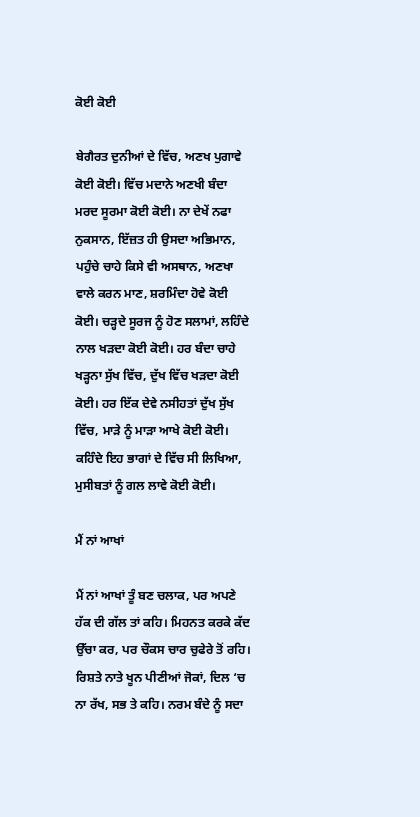ਕੋਈ ਕੋਈ

ਬੇਗੈਰਤ ਦੁਨੀਆਂ ਦੇ ਵਿੱਚ, ਅਣਖ ਪੁਗਾਵੇ ਕੋਈ ਕੋਈ। ਵਿੱਚ ਮਦਾਨੇ ਅਣਖੀ ਬੰਦਾ ਮਰਦ ਸੂਰਮਾ ਕੋਈ ਕੋਈ। ਨਾ ਦੇਖੇਂ ਨਫਾ ਨੁਕਸਾਨ, ਇੱਜ਼ਤ ਹੀ ਉਸਦਾ ਅਭਿਮਾਨ, ਪਹੁੰਚੇ ਚਾਹੇ ਕਿਸੇ ਵੀ ਅਸਥਾਨ, ਅਣਖਾ ਵਾਲੇ ਕਰਨ ਮਾਣ, ਸ਼ਰਮਿੰਦਾ ਹੋਵੇ ਕੋਈ ਕੋਈ। ਚੜ੍ਹਦੇ ਸੂਰਜ ਨੂੰ ਹੋਣ ਸਲਾਮਾਂ, ਲਹਿੰਦੇ ਨਾਲ ਖੜਦਾ ਕੋਈ ਕੋਈ। ਹਰ ਬੰਦਾ ਚਾਹੇ ਖੜ੍ਹਨਾ ਸੁੱਖ ਵਿੱਚ, ਦੁੱਖ ਵਿੱਚ ਖੜਦਾ ਕੋਈ ਕੋਈ। ਹਰ ਇੱਕ ਦੇਵੇ ਨਸੀਹਤਾਂ ਦੁੱਖ ਸੁੱਖ ਵਿੱਚ, ਮਾੜੇ ਨੂੰ ਮਾੜਾ ਆਖੇ ਕੋਈ ਕੋਈ। ਕਹਿੰਦੇ ਇਹ ਭਾਗਾਂ ਦੇ ਵਿੱਚ ਸੀ ਲਿਖਿਆ, ਮੁਸੀਬਤਾਂ ਨੂੰ ਗਲ ਲਾਵੇ ਕੋਈ ਕੋਈ।

ਮੈਂ ਨਾਂ ਆਖਾਂ

ਮੈਂ ਨਾਂ ਆਖਾਂ ਤੂੰ ਬਣ ਚਲਾਕ, ਪਰ ਅਪਣੇ ਹੱਕ ਦੀ ਗੱਲ ਤਾਂ ਕਹਿ। ਮਿਹਨਤ ਕਰਕੇ ਕੱਦ ਉੱਚਾ ਕਰ, ਪਰ ਚੌਕਸ ਚਾਰ ਚੁਫੇਰੇ ਤੋਂ ਰਹਿ। ਰਿਸ਼ਤੇ ਨਾਤੇ ਖੂਨ ਪੀਣੀਆਂ ਜੋਕਾਂ, ਦਿਲ ‘ਚ ਨਾ ਰੱਖ, ਸਭ ਤੇ ਕਹਿ। ਨਰਮ ਬੰਦੇ ਨੂੰ ਸਦਾ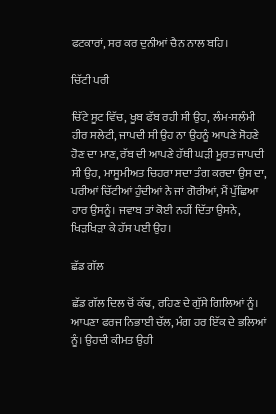ਫਟਕਾਰਾਂ, ਸਰ ਕਰ ਦੁਨੀਆਂ ਚੈਨ ਨਾਲ ਬਹਿ।

ਚਿੱਟੀ ਪਰੀ

ਚਿੱਟੇ ਸੂਟ ਵਿੱਚ, ਖੂਬ ਫੱਬ ਰਹੀ ਸੀ ਉਹ, ਲੰਮ-ਸਲੰਮੀ ਹੀਰ ਸਲੇਟੀ, ਜਾਪਦੀ ਸੀ ਉਹ ਨਾ ਉਹਨੂੰ ਆਪਣੇ ਸੋਹਣੇ ਹੋਣ ਦਾ ਮਾਣ, ਰੱਬ ਦੀ ਆਪਣੇ ਹੱਥੀ ਘੜੀ ਮੂਰਤ ਜਾਪਦੀ ਸੀ ਉਹ, ਮਾਸੂਮੀਅਤ ਚਿਹਰਾ ਸਦਾ ਤੰਗ ਕਰਦਾ ਉਸ ਦਾ, ਪਰੀਆਂ ਚਿੱਟੀਆਂ ਹੁੰਦੀਆਂ ਨੇ ਜਾਂ ਗੋਰੀਆਂ, ਮੈਂ ਪੁੱਛਿਆ ਹਾਰ ਉਸਨੂੰ। ਜਵਾਬ ਤਾਂ ਕੋਈ ਨਹੀਂ ਦਿੱਤਾ ਉਸਨੇ, ਖਿੜਖਿੜਾ ਕੇ ਹੱਸ ਪਈ ਉਹ।

ਛੱਡ ਗੱਲ

ਛੱਡ ਗੱਲ ਦਿਲ ਚੋਂ ਕੱਢ, ਰਹਿਣ ਦੇ ਗੁੱਸੇ ਗਿਲਿਆਂ ਨੂੰ। ਆਪਣਾ ਫਰਜ ਨਿਭਾਈ ਚੱਲ, ਮੰਗ ਹਰ ਇੱਕ ਦੇ ਭਲਿਆਂ ਨੂੰ। ਉਹਦੀ ਕੀਮਤ ਉਹੀ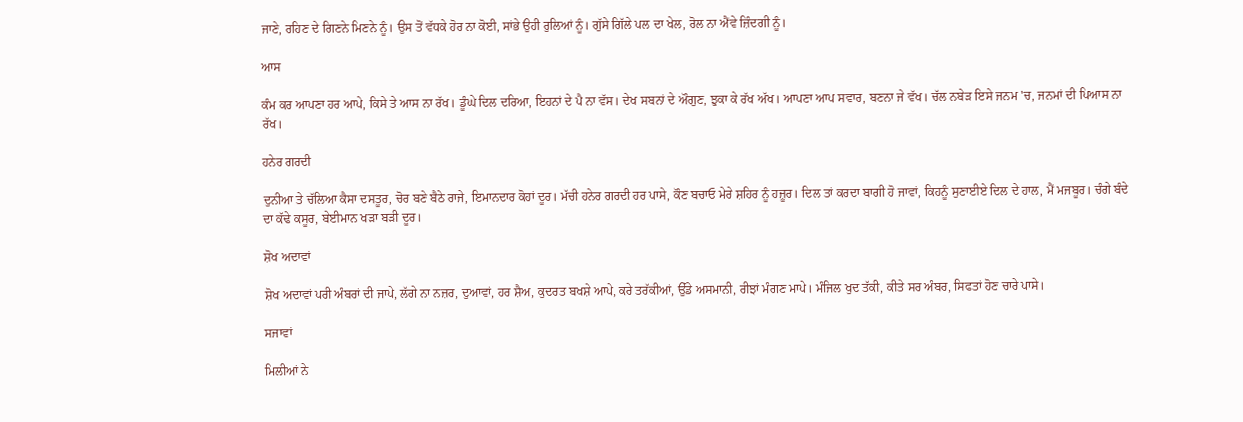ਜਾਣੇ, ਰਹਿਣ ਦੇ ਗਿਣਨੇ ਮਿਣਨੇ ਨੂੰ। ਉਸ ਤੋਂ ਵੱਧਕੇ ਹੋਰ ਨਾ ਕੋਈ, ਸਾਂਭੇ ਉਹੀ ਰੁਲਿਆਂ ਨੂੰ। ਗੁੱਸੇ ਗਿੱਲੇ ਪਲ ਦਾ ਖੇਲ, ਰੋਲ ਨਾ ਐਂਵੇ ਜ਼ਿੰਦਗੀ ਨੂੰ।

ਆਸ

ਕੰਮ ਕਰ ਆਪਣਾ ਹਰ ਆਪੇ, ਕਿਸੇ ਤੇ ਆਸ ਨਾ ਰੱਖ। ਡੂੰਘੇ ਦਿਲ ਦਰਿਆ, ਇਹਨਾਂ ਦੇ ਪੈ ਨਾ ਵੱਸ। ਦੇਖ ਸਬਨਾਂ ਦੇ ਔਗੁਣ, ਝੁਕਾ ਕੇ ਰੱਖ ਅੱਖ। ਆਪਣਾ ਆਪ ਸਵਾਰ, ਬਣਨਾ ਜੇ ਵੱਖ। ਚੱਲ ਨਬੇੜ ਇਸੇ ਜਨਮ 'ਚ, ਜਨਮਾਂ ਦੀ ਪਿਆਸ ਨਾ ਰੱਖ।

ਹਨੇਰ ਗਰਦੀ

ਦੁਨੀਆ ਤੇ ਚੱਲਿਆ ਕੈਸਾ ਦਸਤੂਰ, ਚੋਰ ਬਣੇ ਬੈਠੇ ਰਾਜੇ, ਇਮਾਨਦਾਰ ਕੋਹਾਂ ਦੂਰ। ਮੱਚੀ ਹਨੇਰ ਗਰਦੀ ਹਰ ਪਾਸੇ, ਕੌਣ ਬਚਾਓ ਮੇਰੇ ਸ਼ਹਿਰ ਨੂੰ ਹਜ਼ੂਰ। ਦਿਲ ਤਾਂ ਕਰਦਾ ਬਾਗੀ ਹੋ ਜਾਵਾਂ, ਕਿਹਨੂੰ ਸੁਣਾਈਏ ਦਿਲ ਦੇ ਹਾਲ, ਮੈਂ ਮਜਬੂਰ। ਚੰਗੇ ਬੰਦੇ ਦਾ ਕੱਢੇ ਕਸੂਰ, ਬੇਈਮਾਨ ਖੜਾ ਬੜੀ ਦੂਰ।

ਸ਼ੋਖ ਅਦਾਵਾਂ

ਸ਼ੋਖ ਅਦਾਵਾਂ ਪਰੀ ਅੰਬਰਾਂ ਦੀ ਜਾਪੇ, ਲੱਗੇ ਨਾ ਨਜ਼ਰ, ਦੁਆਵਾਂ, ਹਰ ਸ਼ੈਅ, ਕੁਦਰਤ ਬਖਸ਼ੇ ਆਪੇ, ਕਰੇ ਤਰੱਕੀਆਂ, ਉੱਡੇ ਅਸਮਾਨੀ, ਰੀਝਾਂ ਮੰਗਣ ਮਾਪੇ। ਮੰਜਿਲ ਖੁਦ ਤੱਕੀ, ਕੀਤੇ ਸਰ ਅੰਬਰ, ਸਿਫਤਾਂ ਹੋਣ ਚਾਰੇ ਪਾਸੇ।

ਸਜਾਵਾਂ

ਮਿਲੀਆਂ ਨੇ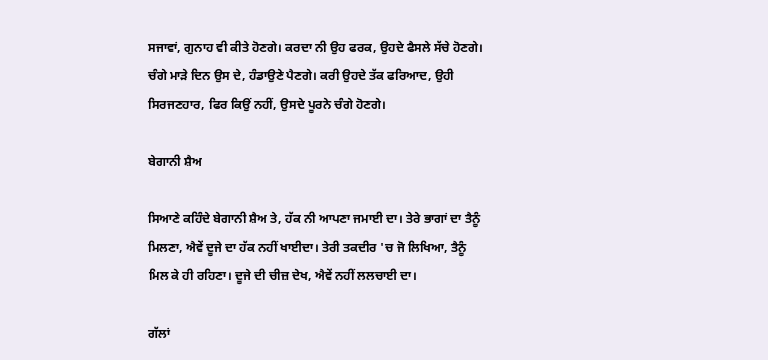ਸਜਾਵਾਂ, ਗੁਨਾਹ ਵੀ ਕੀਤੇ ਹੋਣਗੇ। ਕਰਦਾ ਨੀ ਉਹ ਫਰਕ, ਉਹਦੇ ਫੈਸਲੇ ਸੱਚੇ ਹੋਣਗੇ। ਚੰਗੇ ਮਾੜੇ ਦਿਨ ਉਸ ਦੇ, ਹੰਡਾਉਣੇ ਪੈਣਗੇ। ਕਰੀ ਉਹਦੇ ਤੱਕ ਫਰਿਆਦ, ਉਹੀ ਸਿਰਜਣਹਾਰ, ਫਿਰ ਕਿਉਂ ਨਹੀਂ, ਉਸਦੇ ਪੂਰਨੇ ਚੰਗੇ ਹੋਣਗੇ।

ਬੇਗਾਨੀ ਸ਼ੈਅ

ਸਿਆਣੇ ਕਹਿੰਦੇ ਬੇਗਾਨੀ ਸ਼ੈਅ ਤੇ, ਹੱਕ ਨੀ ਆਪਣਾ ਜਮਾਈ ਦਾ। ਤੇਰੇ ਭਾਗਾਂ ਦਾ ਤੈਨੂੰ ਮਿਲਣਾ, ਐਵੇਂ ਦੂਜੇ ਦਾ ਹੱਕ ਨਹੀਂ ਖਾਈਦਾ। ਤੇਰੀ ਤਕਦੀਰ 'ਚ ਜੋ ਲਿਖਿਆ, ਤੈਨੂੰ ਮਿਲ ਕੇ ਹੀ ਰਹਿਣਾ। ਦੂਜੇ ਦੀ ਚੀਜ਼ ਦੇਖ, ਐਵੇਂ ਨਹੀਂ ਲਲਚਾਈ ਦਾ।

ਗੱਲਾਂ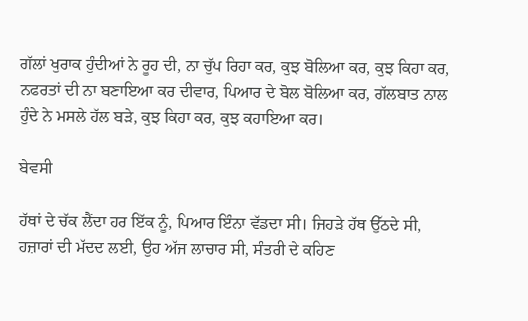ਗੱਲਾਂ ਖੁਰਾਕ ਹੁੰਦੀਆਂ ਨੇ ਰੂਹ ਦੀ, ਨਾ ਚੁੱਪ ਰਿਹਾ ਕਰ, ਕੁਝ ਬੋਲਿਆ ਕਰ, ਕੁਝ ਕਿਹਾ ਕਰ, ਨਫਰਤਾਂ ਦੀ ਨਾ ਬਣਾਇਆ ਕਰ ਦੀਵਾਰ, ਪਿਆਰ ਦੇ ਬੋਲ ਬੋਲਿਆ ਕਰ, ਗੱਲਬਾਤ ਨਾਲ ਹੁੰਦੇ ਨੇ ਮਸਲੇ ਹੱਲ ਬੜੇ, ਕੁਝ ਕਿਹਾ ਕਰ, ਕੁਝ ਕਹਾਇਆ ਕਰ।

ਬੇਵਸੀ

ਹੱਥਾਂ ਦੇ ਚੱਕ ਲੈਂਦਾ ਹਰ ਇੱਕ ਨੂੰ, ਪਿਆਰ ਇੰਨਾ ਵੱਡਦਾ ਸੀ। ਜਿਹੜੇ ਹੱਥ ਉੱਠਦੇ ਸੀ, ਹਜ਼ਾਰਾਂ ਦੀ ਮੱਦਦ ਲਈ, ਉਹ ਅੱਜ ਲਾਚਾਰ ਸੀ, ਸੰਤਰੀ ਦੇ ਕਹਿਣ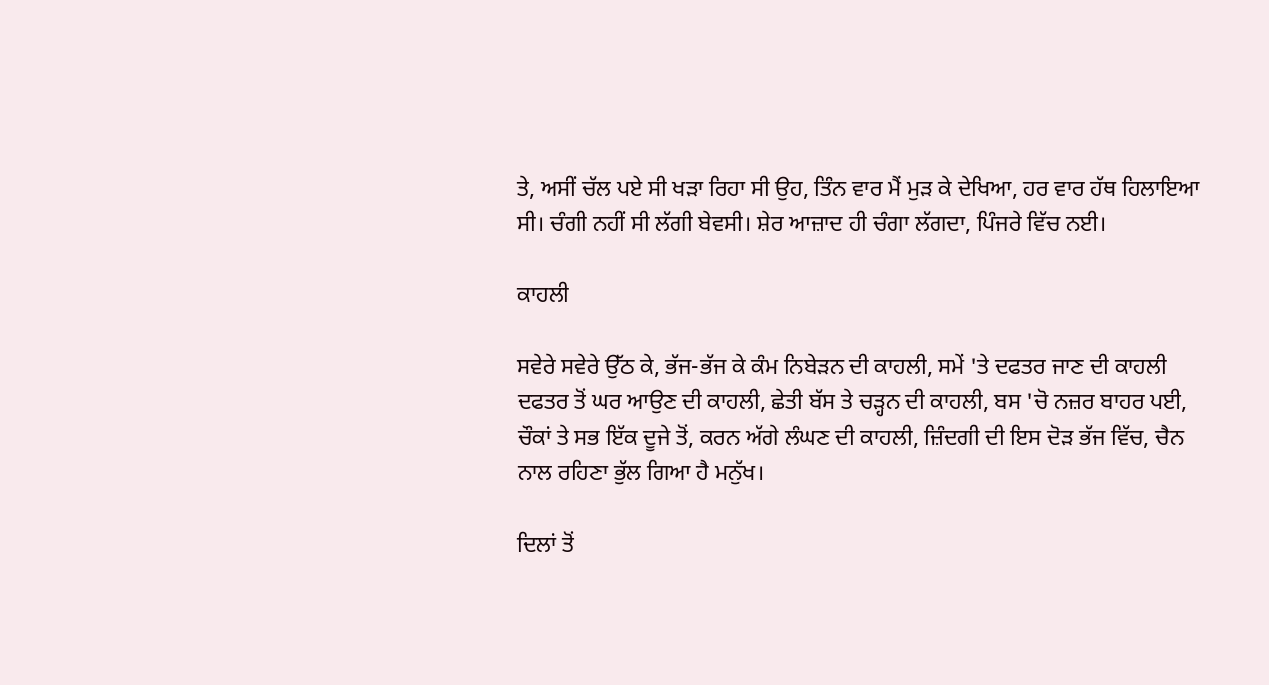ਤੇ, ਅਸੀਂ ਚੱਲ ਪਏ ਸੀ ਖੜਾ ਰਿਹਾ ਸੀ ਉਹ, ਤਿੰਨ ਵਾਰ ਮੈਂ ਮੁੜ ਕੇ ਦੇਖਿਆ, ਹਰ ਵਾਰ ਹੱਥ ਹਿਲਾਇਆ ਸੀ। ਚੰਗੀ ਨਹੀਂ ਸੀ ਲੱਗੀ ਬੇਵਸੀ। ਸ਼ੇਰ ਆਜ਼ਾਦ ਹੀ ਚੰਗਾ ਲੱਗਦਾ, ਪਿੰਜਰੇ ਵਿੱਚ ਨਈ।

ਕਾਹਲੀ

ਸਵੇਰੇ ਸਵੇਰੇ ਉੱਠ ਕੇ, ਭੱਜ-ਭੱਜ ਕੇ ਕੰਮ ਨਿਬੇੜਨ ਦੀ ਕਾਹਲੀ, ਸਮੇਂ 'ਤੇ ਦਫਤਰ ਜਾਣ ਦੀ ਕਾਹਲੀ ਦਫਤਰ ਤੋਂ ਘਰ ਆਉਣ ਦੀ ਕਾਹਲੀ, ਛੇਤੀ ਬੱਸ ਤੇ ਚੜ੍ਹਨ ਦੀ ਕਾਹਲੀ, ਬਸ 'ਚੋ ਨਜ਼ਰ ਬਾਹਰ ਪਈ, ਚੌਕਾਂ ਤੇ ਸਭ ਇੱਕ ਦੂਜੇ ਤੋਂ, ਕਰਨ ਅੱਗੇ ਲੰਘਣ ਦੀ ਕਾਹਲੀ, ਜ਼ਿੰਦਗੀ ਦੀ ਇਸ ਦੋੜ ਭੱਜ ਵਿੱਚ, ਚੈਨ ਨਾਲ ਰਹਿਣਾ ਭੁੱਲ ਗਿਆ ਹੈ ਮਨੁੱਖ।

ਦਿਲਾਂ ਤੋਂ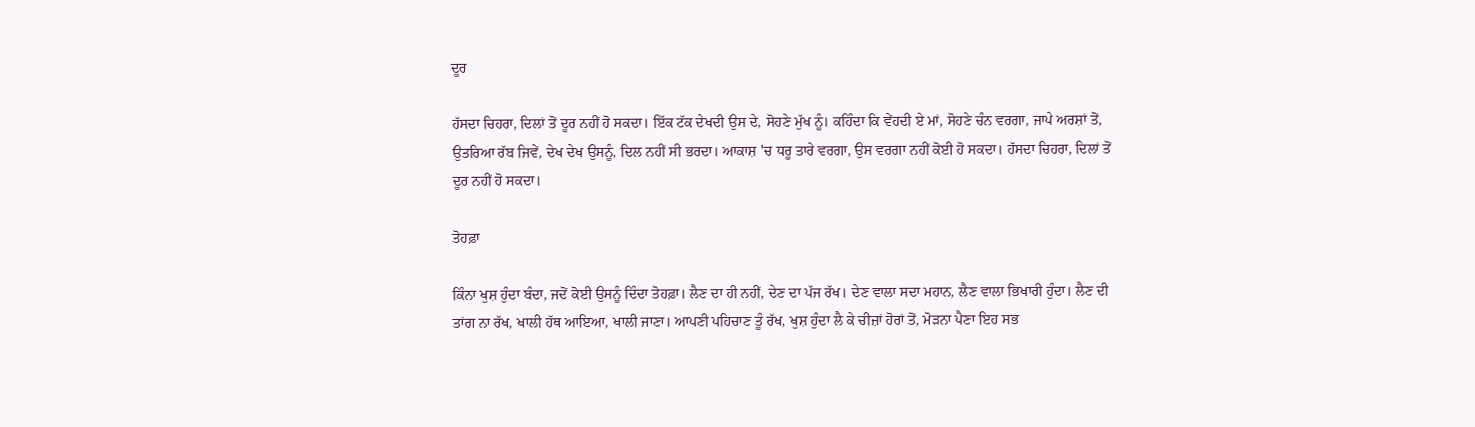ਦੂਰ

ਹੱਸਦਾ ਚਿਹਰਾ, ਦਿਲਾਂ ਤੋਂ ਦੂਰ ਨਹੀਂ ਹੋ ਸਕਦਾ। ਇੱਕ ਟੱਕ ਦੇਖਦੀ ਉਸ ਦੇ, ਸੋਹਣੇ ਮੁੱਖ ਨੂੰ। ਕਹਿੰਦਾ ਕਿ ਵੇਂਹਦੀ ਏ ਮਾਂ, ਸੋਹਣੇ ਚੰਨ ਵਰਗਾ, ਜਾਪੇ ਅਰਸ਼ਾਂ ਤੋਂ, ਉਤਰਿਆ ਰੱਬ ਜਿਵੇਂ, ਦੇਖ ਦੇਖ ਉਸਨੂੰ, ਦਿਲ ਨਹੀਂ ਸੀ ਭਰਦਾ। ਆਕਾਸ਼ 'ਚ ਧਰੂ ਤਾਰੇ ਵਰਗਾ, ਉਸ ਵਰਗਾ ਨਹੀਂ ਕੋਈ ਹੋ ਸਕਦਾ। ਹੱਸਦਾ ਚਿਹਰਾ, ਦਿਲਾਂ ਤੋਂ ਦੂਰ ਨਹੀਂ ਹੋ ਸਕਦਾ।

ਤੋਹਫ਼ਾ

ਕਿੰਨਾ ਖੁਸ਼ ਹੁੰਦਾ ਬੰਦਾ, ਜਦੋਂ ਕੋਈ ਉਸਨੂੰ ਦਿੰਦਾ ਤੋਹਫ਼ਾ। ਲੈਣ ਦਾ ਹੀ ਨਹੀਂ, ਦੇਣ ਦਾ ਪੱਜ ਰੱਖ। ਦੇਣ ਵਾਲਾ ਸਦਾ ਮਹਾਨ, ਲੈਣ ਵਾਲਾ ਭਿਖਾਰੀ ਹੁੰਦਾ। ਲੈਣ ਦੀ ਤਾਂਗ ਨਾ ਰੱਖ, ਖਾਲੀ ਹੱਥ ਆਇਆ, ਖਾਲੀ ਜਾਣਾ। ਆਪਣੀ ਪਹਿਚਾਣ ਤੂੰ ਰੱਖ, ਖੁਸ਼ ਹੁੰਦਾ ਲੈ ਕੇ ਚੀਜ਼ਾਂ ਹੋਰਾਂ ਤੋਂ, ਮੋੜਨਾ ਪੈਣਾ ਇਹ ਸਭ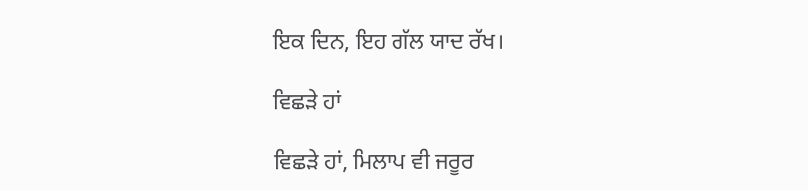ਇਕ ਦਿਨ, ਇਹ ਗੱਲ ਯਾਦ ਰੱਖ।

ਵਿਛੜੇ ਹਾਂ

ਵਿਛੜੇ ਹਾਂ, ਮਿਲਾਪ ਵੀ ਜਰੂਰ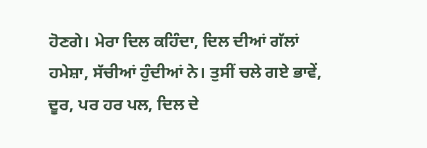ਹੋਣਗੇ। ਮੇਰਾ ਦਿਲ ਕਹਿੰਦਾ, ਦਿਲ ਦੀਆਂ ਗੱਲਾਂ ਹਮੇਸ਼ਾ, ਸੱਚੀਆਂ ਹੁੰਦੀਆਂ ਨੇ। ਤੁਸੀਂ ਚਲੇ ਗਏ ਭਾਵੇਂ, ਦੂਰ, ਪਰ ਹਰ ਪਲ, ਦਿਲ ਦੇ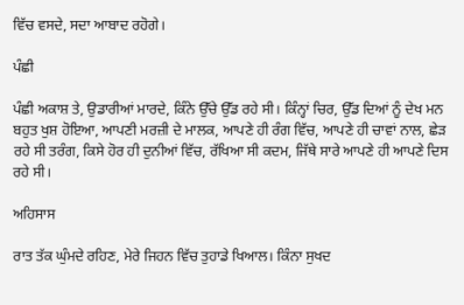ਵਿੱਚ ਵਸਦੇ, ਸਦਾ ਆਬਾਦ ਰਹੋਗੇ।

ਪੰਛੀ

ਪੰਛੀ ਅਕਾਸ਼ ਤੇ, ਉਡਾਰੀਆਂ ਮਾਰਦੇ, ਕਿੰਨੇ ਉੱਚੇ ਉੱਡ ਰਹੇ ਸੀ। ਕਿੰਨ੍ਹਾਂ ਚਿਰ, ਉੱਡ ਦਿਆਂ ਨੂੰ ਦੇਖ ਮਨ ਬਹੁਤ ਖੁਸ਼ ਹੋਇਆ, ਆਪਣੀ ਮਰਜ਼ੀ ਦੇ ਮਾਲਕ, ਆਪਣੇ ਹੀ ਰੰਗ ਵਿੱਚ, ਆਪਣੇ ਹੀ ਚਾਵਾਂ ਨਾਲ, ਛੇੜ ਰਹੇ ਸੀ ਤਰੰਗ, ਕਿਸੇ ਹੋਰ ਹੀ ਦੁਨੀਆਂ ਵਿੱਚ, ਰੱਖਿਆ ਸੀ ਕਦਮ, ਜਿੱਥੇ ਸਾਰੇ ਆਪਣੇ ਹੀ ਆਪਣੇ ਦਿਸ ਰਹੇ ਸੀ।

ਅਹਿਸਾਸ

ਰਾਤ ਤੱਕ ਘੁੰਮਦੇ ਰਹਿਣ, ਮੇਰੇ ਜਿਹਨ ਵਿੱਚ ਤੁਹਾਡੇ ਖਿਆਲ। ਕਿੰਨਾ ਸੁਖਦ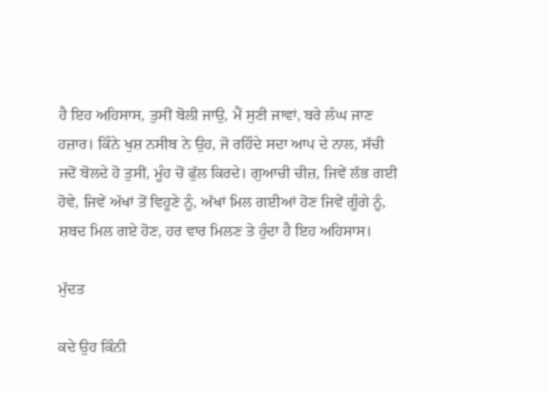ਹੈ ਇਹ ਅਹਿਸਾਸ, ਤੁਸੀਂ ਬੋਲੀ ਜਾਉ, ਮੈਂ ਸੁਣੀ ਜਾਵਾਂ, ਬਰੇ ਲੰਘ ਜਾਣ ਹਜ਼ਾਰ। ਕਿੰਨੇ ਖੁਸ਼ ਨਸੀਬ ਨੇ ਉਹ, ਜੋ ਰਹਿੰਦੇ ਸਦਾ ਆਪ ਦੇ ਨਾਲ, ਸੱਚੀ ਜਦੋਂ ਬੋਲਦੇ ਹੋ ਤੁਸੀਂ, ਮੂੰਹ ਚੋਂ ਫੁੱਲ ਕਿਰਦੇ। ਗੁਆਚੀ ਚੀਜ਼, ਜਿਵੇਂ ਲੱਭ ਗਈ ਹੋਵੇ, ਜਿਵੇਂ ਅੱਖਾਂ ਤੋਂ ਵਿਹੂਣੇ ਨੂੰ, ਅੱਖਾਂ ਮਿਲ ਗਈਆਂ ਹੋਣ ਜਿਵੇਂ ਗੂੰਗੇ ਨੂੰ, ਸ਼ਬਦ ਮਿਲ ਗਏ ਹੋਣ, ਹਰ ਵਾਰ ਮਿਲਣ ਤੇ ਹੁੰਦਾ ਹੈ ਇਹ ਅਹਿਸਾਸ।

ਮੁੱਦਤ

ਕਦੇ ਉਹ ਕਿੰਨੀ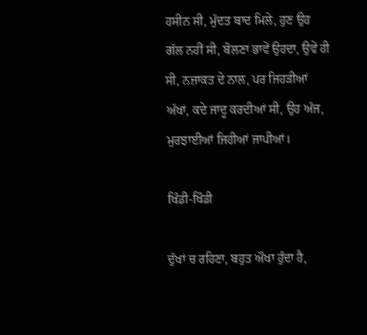ਹਸੀਨ ਸੀ, ਮੁੱਦਤ ਬਾਦ ਮਿਲੇ, ਹੁਣ ਉਹ ਗੱਲ ਨਹੀਂ ਸੀ, ਬੋਲਣਾ ਭਾਵੇਂ ਉਹਦਾ, ਉਵੇਂ ਹੀ ਸੀ, ਨਜ਼ਾਕਤ ਦੇ ਨਾਲ, ਪਰ ਜਿਹੜੀਆਂ ਅੱਖਾਂ, ਕਦੇ ਜਾਦੂ ਕਰਦੀਆਂ ਸੀ, ਉਹ ਅੱਜ, ਮੁਰਝਾਈਆਂ ਜਿਹੀਆਂ ਜਾਪੀਆਂ।

ਖਿੰਡੀ-ਖਿੰਡੀ

ਦੁੱਖਾਂ ਚ ਰਹਿਣਾ, ਬਹੁਤ ਔਖਾ ਹੁੰਦਾ ਹੈ,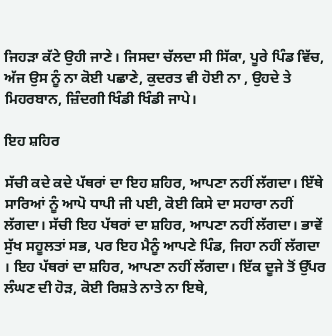ਜਿਹੜਾ ਕੱਟੇ ਉਹੀ ਜਾਣੇ। ਜਿਸਦਾ ਚੱਲਦਾ ਸੀ ਸਿੱਕਾ, ਪੂਰੇ ਪਿੰਡ ਵਿੱਚ, ਅੱਜ ਉਸ ਨੂੰ ਨਾ ਕੋਈ ਪਛਾਣੇ, ਕੁਦਰਤ ਵੀ ਹੋਈ ਨਾ , ਉਹਦੇ ਤੇ ਮਿਹਰਬਾਨ, ਜ਼ਿੰਦਗੀ ਖਿੰਡੀ ਖਿੰਡੀ ਜਾਪੇ।

ਇਹ ਸ਼ਹਿਰ

ਸੱਚੀ ਕਦੇ ਕਦੇ ਪੱਥਰਾਂ ਦਾ ਇਹ ਸ਼ਹਿਰ, ਆਪਣਾ ਨਹੀਂ ਲੱਗਦਾ। ਇੱਥੇ ਸਾਰਿਆਂ ਨੂੰ ਆਪੋ ਧਾਪੀ ਜੀ ਪਈ, ਕੋਈ ਕਿਸੇ ਦਾ ਸਹਾਰਾ ਨਹੀਂ ਲੱਗਦਾ। ਸੱਚੀ ਇਹ ਪੱਥਰਾਂ ਦਾ ਸ਼ਹਿਰ, ਆਪਣਾ ਨਹੀਂ ਲੱਗਦਾ। ਭਾਵੇਂ ਸੁੱਖ ਸਹੂਲਤਾਂ ਸਭ, ਪਰ ਇਹ ਮੈਨੂੰ ਆਪਣੇ ਪਿੰਡ, ਜਿਹਾ ਨਹੀਂ ਲੱਗਦਾ । ਇਹ ਪੱਥਰਾਂ ਦਾ ਸ਼ਹਿਰ, ਆਪਣਾ ਨਹੀਂ ਲੱਗਦਾ। ਇੱਕ ਦੂਜੇ ਤੋਂ ਉੱਪਰ ਲੰਘਣ ਦੀ ਹੋੜ, ਕੋਈ ਰਿਸ਼ਤੇ ਨਾਤੇ ਨਾ ਇਥੇ,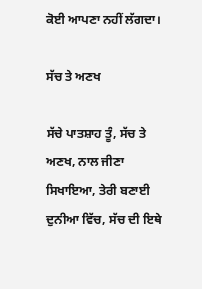ਕੋਈ ਆਪਣਾ ਨਹੀਂ ਲੱਗਦਾ।

ਸੱਚ ਤੇ ਅਣਖ

ਸੱਚੇ ਪਾਤਸ਼ਾਹ ਤੂੰ, ਸੱਚ ਤੇ ਅਣਖ, ਨਾਲ ਜੀਣਾ ਸਿਖਾਇਆ, ਤੇਰੀ ਬਣਾਈ ਦੁਨੀਆ ਵਿੱਚ, ਸੱਚ ਦੀ ਇਥੇ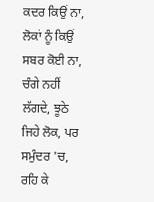ਕਦਰ ਕਿਉਂ ਨਾ, ਲੋਕਾਂ ਨੂੰ ਕਿਉਂ ਸਬਰ ਕੋਈ ਨਾ, ਚੰਗੇ ਨਹੀਂ ਲੱਗਦੇ, ਝੂਠੇ ਜਿਹੇ ਲੋਕ, ਪਰ ਸਮੁੰਦਰ 'ਚ, ਰਹਿ ਕੇ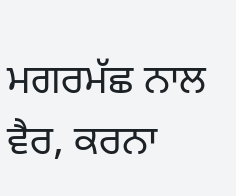ਮਗਰਮੱਛ ਨਾਲ ਵੈਰ, ਕਰਨਾ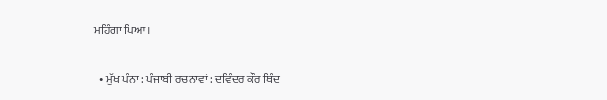ਮਹਿੰਗਾ ਪਿਆ।

  • ਮੁੱਖ ਪੰਨਾ : ਪੰਜਾਬੀ ਰਚਨਾਵਾਂ : ਦਵਿੰਦਰ ਕੌਰ ਥਿੰਦ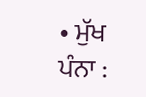• ਮੁੱਖ ਪੰਨਾ :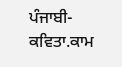ਪੰਜਾਬੀ-ਕਵਿਤਾ.ਕਾਮ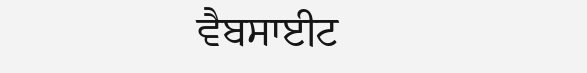ਵੈਬਸਾਈਟ